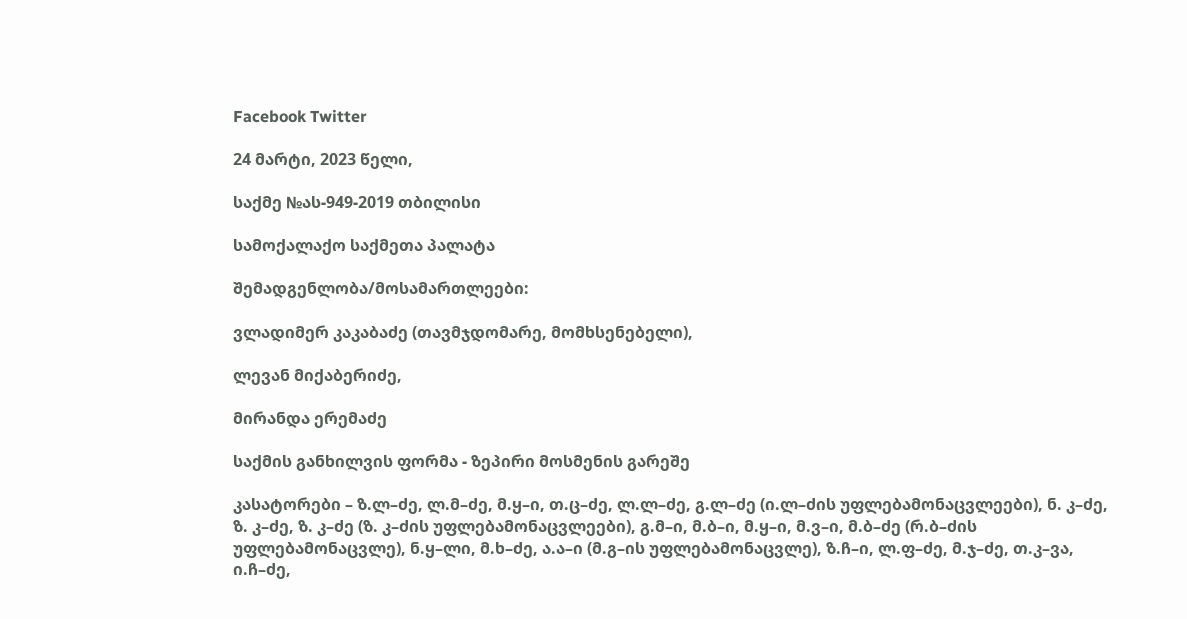Facebook Twitter

24 მარტი, 2023 წელი,

საქმე №ას-949-2019 თბილისი

სამოქალაქო საქმეთა პალატა

შემადგენლობა/მოსამართლეები:

ვლადიმერ კაკაბაძე (თავმჯდომარე, მომხსენებელი),

ლევან მიქაბერიძე,

მირანდა ერემაძე

საქმის განხილვის ფორმა - ზეპირი მოსმენის გარეშე

კასატორები – ზ.ლ–ძე, ლ.მ–ძე, მ.ყ–ი, თ.ც–ძე, ლ.ლ–ძე, გ.ლ–ძე (ი.ლ–ძის უფლებამონაცვლეები), ნ. კ–ძე, ზ. კ–ძე, ზ. კ–ძე (ზ. კ–ძის უფლებამონაცვლეები), გ.მ–ი, მ.ბ–ი, მ.ყ–ი, მ.ვ–ი, მ.ბ–ძე (რ.ბ–ძის უფლებამონაცვლე), ნ.ყ–ლი, მ.ხ–ძე, ა.ა–ი (მ.გ–ის უფლებამონაცვლე), ზ.ჩ–ი, ლ.ფ–ძე, მ.ჯ–ძე, თ.კ–ვა, ი.ჩ–ძე,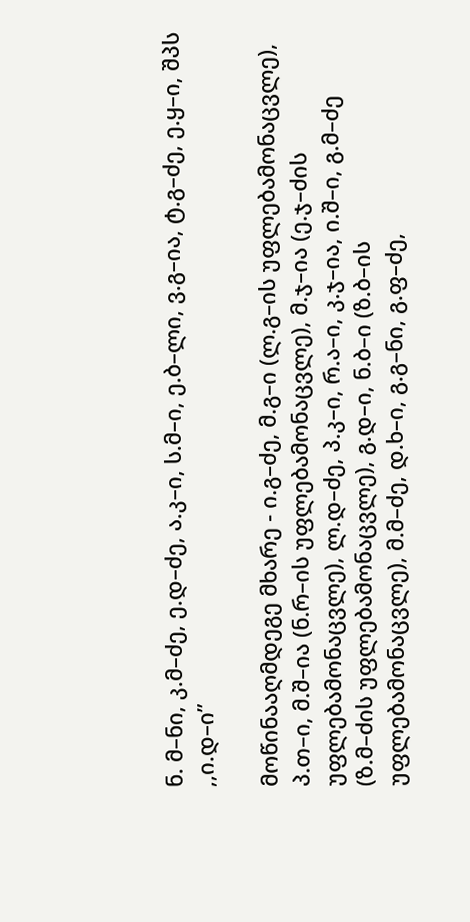ნ. მ–ნი, კ.მ–ძე, ე.დ–ძე, ა.კ–ი, ს.მ–ი, ე.ბ–ლი, ვ.გ–ია, ტ.გ–ძე, ე.ყ–ი, შპს ,,ი.დ–ი”

მოწინააღმდეგე მხარე - ი.გ–ძე, მ.გ–ი (ლ.გ–ის უფლებამონაცვლე), პ.თ–ი, მ.შ–ია (ნ.რ–ის უფლებამონაცვლე), მ.ჯ–ია (ე.ჯ–ძის უფლებამონაცვლე), ლ.დ–ძე, პ.კ–ი, რ.ა–ი, კ.ჯ–ია, ი.შ–ი, გ.მ–ძე (ზ.მ–ძის უფლებამონაცვლე), გ.დ–ი, ნ.ბ–ი (ზ.ბ–ის უფლებამონაცვლე), მ.მ–ძე, დ.ხ–ი, გ.გ–ნი, გ.ფ–ძე,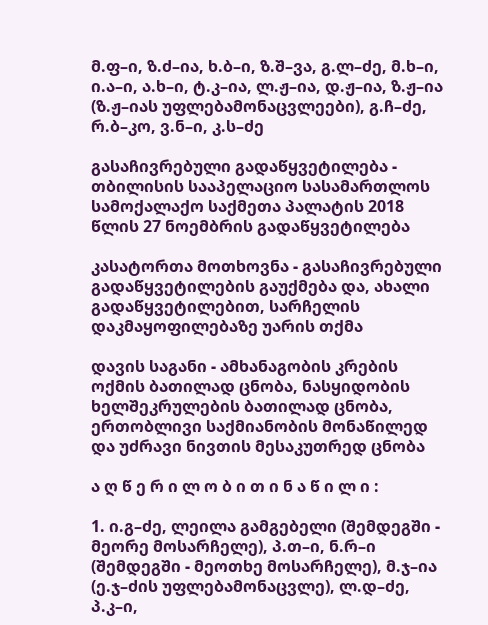მ.ფ–ი, ზ.ძ–ია, ხ.ბ–ი, ზ.შ–ვა, გ.ლ–ძე, მ.ხ–ი, ი.ა–ი, ა.ხ–ი, ტ.კ–ია, ლ.ჟ–ია, დ.ჟ–ია, ზ.ჟ–ია (ზ.ჟ–იას უფლებამონაცვლეები), გ.ჩ–ძე, რ.ბ–კო, ვ.ნ–ი, კ.ს–ძე

გასაჩივრებული გადაწყვეტილება - თბილისის სააპელაციო სასამართლოს სამოქალაქო საქმეთა პალატის 2018 წლის 27 ნოემბრის გადაწყვეტილება

კასატორთა მოთხოვნა - გასაჩივრებული გადაწყვეტილების გაუქმება და, ახალი გადაწყვეტილებით, სარჩელის დაკმაყოფილებაზე უარის თქმა

დავის საგანი - ამხანაგობის კრების ოქმის ბათილად ცნობა, ნასყიდობის ხელშეკრულების ბათილად ცნობა, ერთობლივი საქმიანობის მონაწილედ და უძრავი ნივთის მესაკუთრედ ცნობა

ა ღ წ ე რ ი ლ ო ბ ი თ ი ნ ა წ ი ლ ი :

1. ი.გ–ძე, ლეილა გამგებელი (შემდეგში - მეორე მოსარჩელე), პ.თ–ი, ნ.რ–ი (შემდეგში - მეოთხე მოსარჩელე), მ.ჯ–ია (ე.ჯ–ძის უფლებამონაცვლე), ლ.დ–ძე, პ.კ–ი,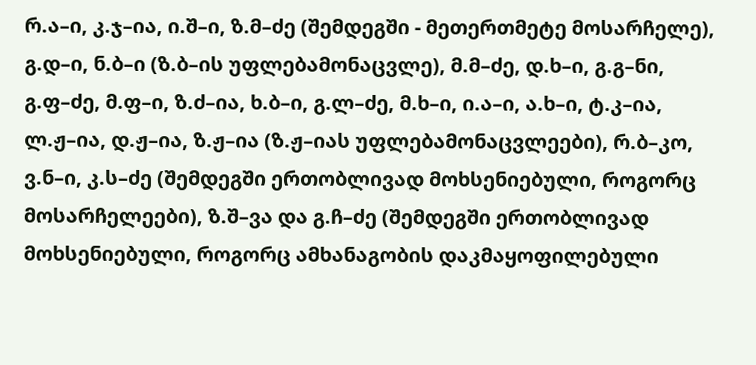რ.ა–ი, კ.ჯ–ია, ი.შ–ი, ზ.მ–ძე (შემდეგში - მეთერთმეტე მოსარჩელე), გ.დ–ი, ნ.ბ–ი (ზ.ბ–ის უფლებამონაცვლე), მ.მ–ძე, დ.ხ–ი, გ.გ–ნი, გ.ფ–ძე, მ.ფ–ი, ზ.ძ–ია, ხ.ბ–ი, გ.ლ–ძე, მ.ხ–ი, ი.ა–ი, ა.ხ–ი, ტ.კ–ია, ლ.ჟ–ია, დ.ჟ–ია, ზ.ჟ–ია (ზ.ჟ–იას უფლებამონაცვლეები), რ.ბ–კო, ვ.ნ–ი, კ.ს–ძე (შემდეგში ერთობლივად მოხსენიებული, როგორც მოსარჩელეები), ზ.შ–ვა და გ.ჩ–ძე (შემდეგში ერთობლივად მოხსენიებული, როგორც ამხანაგობის დაკმაყოფილებული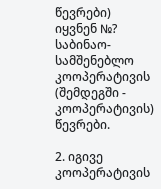წევრები) იყვნენ №? საბინაო-სამშენებლო კოოპერატივის (შემდეგში - კოოპერატივის) წევრები.

2. იგივე კოოპერატივის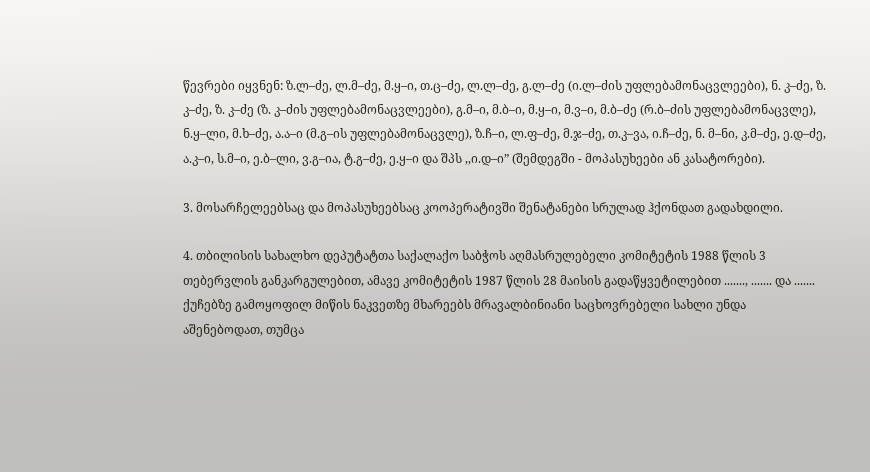წევრები იყვნენ: ზ.ლ–ძე, ლ.მ–ძე, მ.ყ–ი, თ.ც–ძე, ლ.ლ–ძე, გ.ლ–ძე (ი.ლ–ძის უფლებამონაცვლეები), ნ. კ–ძე, ზ. კ–ძე, ზ. კ–ძე (ზ. კ–ძის უფლებამონაცვლეები), გ.მ–ი, მ.ბ–ი, მ.ყ–ი, მ.ვ–ი, მ.ბ–ძე (რ.ბ–ძის უფლებამონაცვლე), ნ.ყ–ლი, მ.ხ–ძე, ა.ა–ი (მ.გ–ის უფლებამონაცვლე), ზ.ჩ–ი, ლ.ფ–ძე, მ.ჯ–ძე, თ.კ–ვა, ი.ჩ–ძე, ნ. მ–ნი, კ.მ–ძე, ე.დ–ძე, ა.კ–ი, ს.მ–ი, ე.ბ–ლი, ვ.გ–ია, ტ.გ–ძე, ე.ყ–ი და შპს ,,ი.დ–ი” (შემდეგში - მოპასუხეები ან კასატორები).

3. მოსარჩელეებსაც და მოპასუხეებსაც კოოპერატივში შენატანები სრულად ჰქონდათ გადახდილი.

4. თბილისის სახალხო დეპუტატთა საქალაქო საბჭოს აღმასრულებელი კომიტეტის 1988 წლის 3 თებერვლის განკარგულებით, ამავე კომიტეტის 1987 წლის 28 მაისის გადაწყვეტილებით ......., ....... და ....... ქუჩებზე გამოყოფილ მიწის ნაკვეთზე მხარეებს მრავალბინიანი საცხოვრებელი სახლი უნდა აშენებოდათ, თუმცა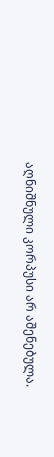აღნიშნული კორპუსი არ აშენებულა.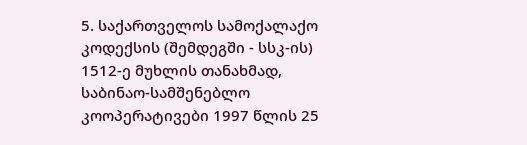5. საქართველოს სამოქალაქო კოდექსის (შემდეგში - სსკ-ის) 1512-ე მუხლის თანახმად, საბინაო-სამშენებლო კოოპერატივები 1997 წლის 25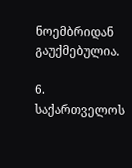ნოემბრიდან გაუქმებულია.

6. საქართველოს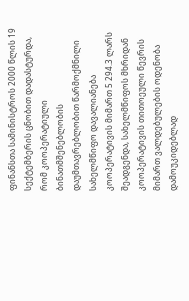ფინანსთა სამინისტროს 2000 წლის 19 სექტემბერის ცნობით დადასტურდა, რომ კოოპერატიული ბინათმშენებლობის დაუმთავრებლობით წარმოქმნილი სახელმწიფო დავალიანება კოოპერატივის მიმართ 5 294.3 ლარს შეადგენდა, სახელმწიფოს მხრიდან კოოპერატივის თითოეული წევრის მიმართ ვალდებულების ოდენობა დამოუკიდებლად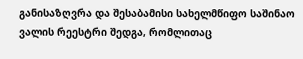განისაზღვრა და შესაბამისი სახელმწიფო საშინაო ვალის რეესტრი შედგა, რომლითაც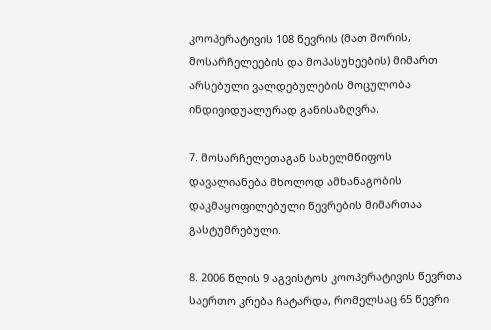კოოპერატივის 108 წევრის (მათ შორის, მოსარჩელეების და მოპასუხეების) მიმართ არსებული ვალდებულების მოცულობა ინდივიდუალურად განისაზღვრა.

7. მოსარჩელეთაგან სახელმწიფოს დავალიანება მხოლოდ ამხანაგობის დაკმაყოფილებული წევრების მიმართაა გასტუმრებული.

8. 2006 წლის 9 აგვისტოს კოოპერატივის წევრთა საერთო კრება ჩატარდა, რომელსაც 65 წევრი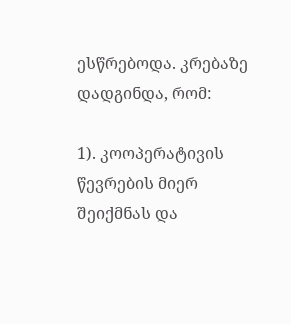ესწრებოდა. კრებაზე დადგინდა, რომ:

1). კოოპერატივის წევრების მიერ შეიქმნას და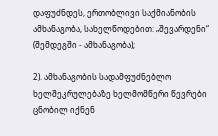დაფუძნდეს, ერთობლივი საქმიანობის ამხანაგობა, სახელწოდებით: „შევარდენი“ (შემდეგში - ამხანაგობა);

2). ამხანაგობის სადამფუძნებლო ხელშეკრულებაზე ხელმომწერი წევრები ცნობილ იქნენ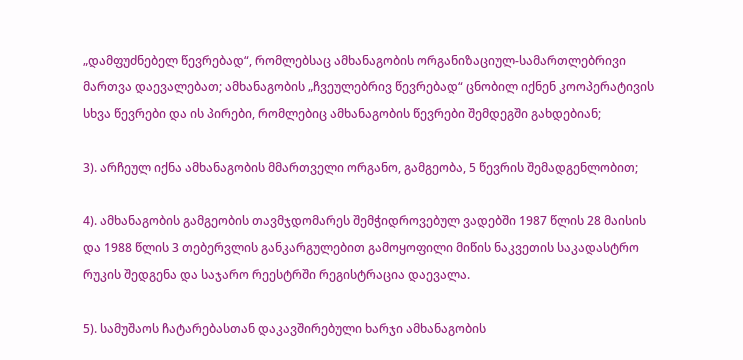„დამფუძნებელ წევრებად“, რომლებსაც ამხანაგობის ორგანიზაციულ-სამართლებრივი მართვა დაევალებათ; ამხანაგობის „ჩვეულებრივ წევრებად“ ცნობილ იქნენ კოოპერატივის სხვა წევრები და ის პირები, რომლებიც ამხანაგობის წევრები შემდეგში გახდებიან;

3). არჩეულ იქნა ამხანაგობის მმართველი ორგანო, გამგეობა, 5 წევრის შემადგენლობით;

4). ამხანაგობის გამგეობის თავმჯდომარეს შემჭიდროვებულ ვადებში 1987 წლის 28 მაისის და 1988 წლის 3 თებერვლის განკარგულებით გამოყოფილი მიწის ნაკვეთის საკადასტრო რუკის შედგენა და საჯარო რეესტრში რეგისტრაცია დაევალა.

5). სამუშაოს ჩატარებასთან დაკავშირებული ხარჯი ამხანაგობის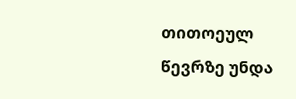თითოეულ წევრზე უნდა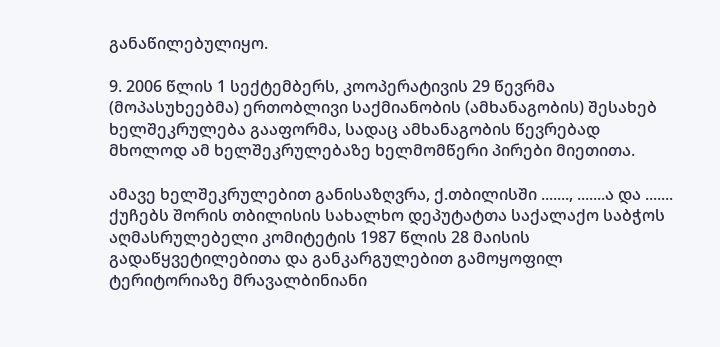განაწილებულიყო.

9. 2006 წლის 1 სექტემბერს, კოოპერატივის 29 წევრმა (მოპასუხეებმა) ერთობლივი საქმიანობის (ამხანაგობის) შესახებ ხელშეკრულება გააფორმა, სადაც ამხანაგობის წევრებად მხოლოდ ამ ხელშეკრულებაზე ხელმომწერი პირები მიეთითა.

ამავე ხელშეკრულებით განისაზღვრა, ქ.თბილისში ......., .......ა და ....... ქუჩებს შორის თბილისის სახალხო დეპუტატთა საქალაქო საბჭოს აღმასრულებელი კომიტეტის 1987 წლის 28 მაისის გადაწყვეტილებითა და განკარგულებით გამოყოფილ ტერიტორიაზე მრავალბინიანი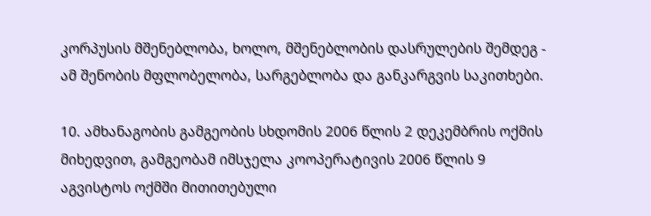კორპუსის მშენებლობა, ხოლო, მშენებლობის დასრულების შემდეგ - ამ შენობის მფლობელობა, სარგებლობა და განკარგვის საკითხები.

10. ამხანაგობის გამგეობის სხდომის 2006 წლის 2 დეკემბრის ოქმის მიხედვით, გამგეობამ იმსჯელა კოოპერატივის 2006 წლის 9 აგვისტოს ოქმში მითითებული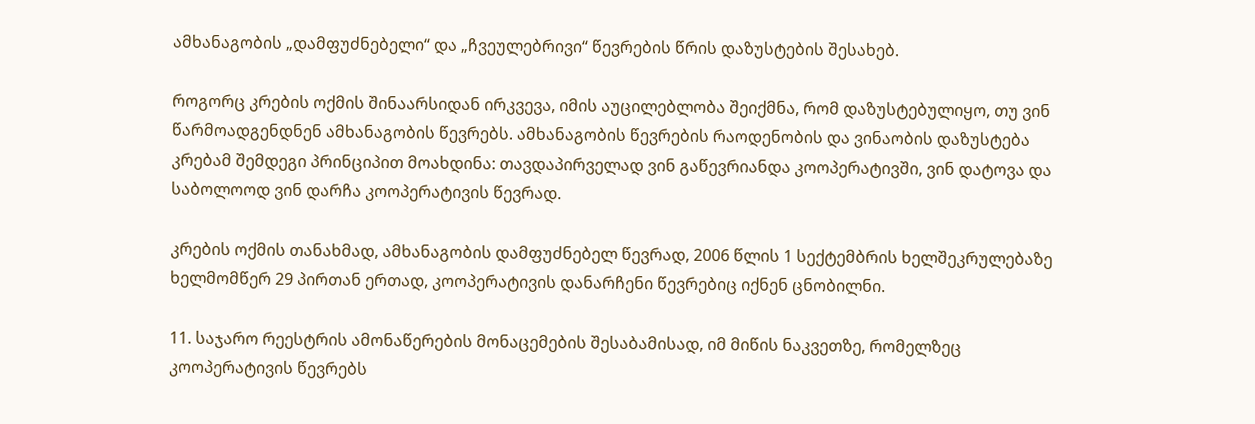ამხანაგობის „დამფუძნებელი“ და „ჩვეულებრივი“ წევრების წრის დაზუსტების შესახებ.

როგორც კრების ოქმის შინაარსიდან ირკვევა, იმის აუცილებლობა შეიქმნა, რომ დაზუსტებულიყო, თუ ვინ წარმოადგენდნენ ამხანაგობის წევრებს. ამხანაგობის წევრების რაოდენობის და ვინაობის დაზუსტება კრებამ შემდეგი პრინციპით მოახდინა: თავდაპირველად ვინ გაწევრიანდა კოოპერატივში, ვინ დატოვა და საბოლოოდ ვინ დარჩა კოოპერატივის წევრად.

კრების ოქმის თანახმად, ამხანაგობის დამფუძნებელ წევრად, 2006 წლის 1 სექტემბრის ხელშეკრულებაზე ხელმომწერ 29 პირთან ერთად, კოოპერატივის დანარჩენი წევრებიც იქნენ ცნობილნი.

11. საჯარო რეესტრის ამონაწერების მონაცემების შესაბამისად, იმ მიწის ნაკვეთზე, რომელზეც კოოპერატივის წევრებს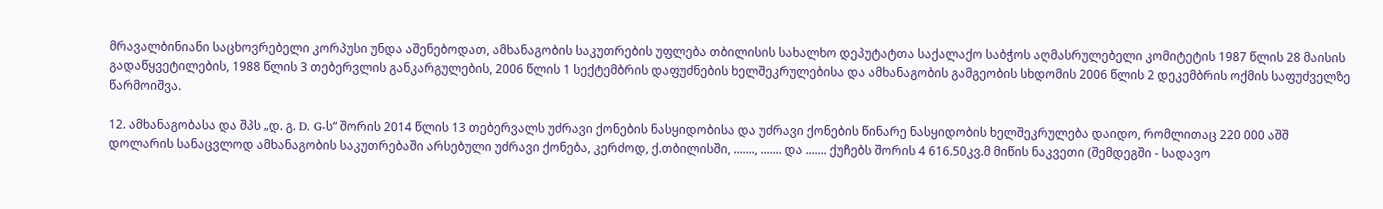მრავალბინიანი საცხოვრებელი კორპუსი უნდა აშენებოდათ, ამხანაგობის საკუთრების უფლება თბილისის სახალხო დეპუტატთა საქალაქო საბჭოს აღმასრულებელი კომიტეტის 1987 წლის 28 მაისის გადაწყვეტილების, 1988 წლის 3 თებერვლის განკარგულების, 2006 წლის 1 სექტემბრის დაფუძნების ხელშეკრულებისა და ამხანაგობის გამგეობის სხდომის 2006 წლის 2 დეკემბრის ოქმის საფუძველზე წარმოიშვა.

12. ამხანაგობასა და შპს „დ. გ. D. G-ს“ შორის 2014 წლის 13 თებერვალს უძრავი ქონების ნასყიდობისა და უძრავი ქონების წინარე ნასყიდობის ხელშეკრულება დაიდო, რომლითაც 220 000 აშშ დოლარის სანაცვლოდ ამხანაგობის საკუთრებაში არსებული უძრავი ქონება, კერძოდ, ქ.თბილისში, ......., ....... და ....... ქუჩებს შორის 4 616.50კვ.მ მიწის ნაკვეთი (შემდეგში - სადავო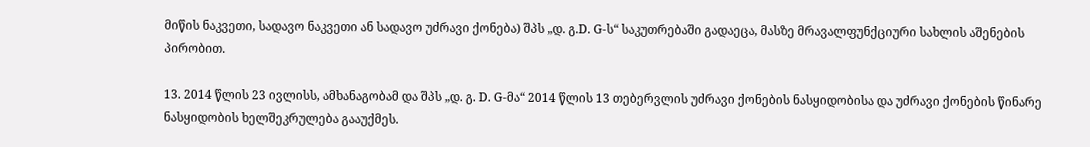მიწის ნაკვეთი, სადავო ნაკვეთი ან სადავო უძრავი ქონება) შპს „დ. გ.D. G-ს“ საკუთრებაში გადაეცა, მასზე მრავალფუნქციური სახლის აშენების პირობით.

13. 2014 წლის 23 ივლისს, ამხანაგობამ და შპს „დ. გ. D. G-მა“ 2014 წლის 13 თებერვლის უძრავი ქონების ნასყიდობისა და უძრავი ქონების წინარე ნასყიდობის ხელშეკრულება გააუქმეს.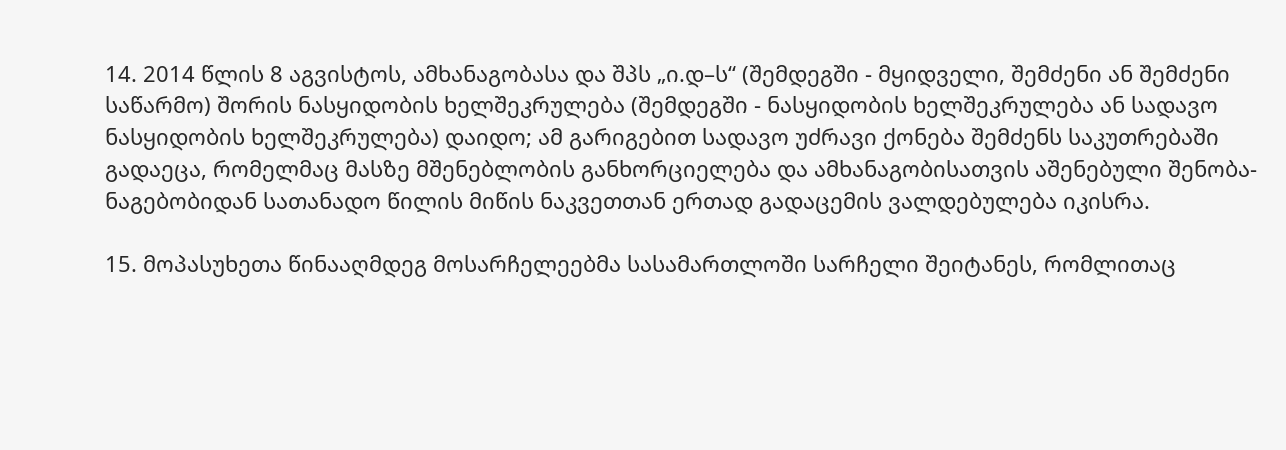14. 2014 წლის 8 აგვისტოს, ამხანაგობასა და შპს „ი.დ–ს“ (შემდეგში - მყიდველი, შემძენი ან შემძენი საწარმო) შორის ნასყიდობის ხელშეკრულება (შემდეგში - ნასყიდობის ხელშეკრულება ან სადავო ნასყიდობის ხელშეკრულება) დაიდო; ამ გარიგებით სადავო უძრავი ქონება შემძენს საკუთრებაში გადაეცა, რომელმაც მასზე მშენებლობის განხორციელება და ამხანაგობისათვის აშენებული შენობა-ნაგებობიდან სათანადო წილის მიწის ნაკვეთთან ერთად გადაცემის ვალდებულება იკისრა.

15. მოპასუხეთა წინააღმდეგ მოსარჩელეებმა სასამართლოში სარჩელი შეიტანეს, რომლითაც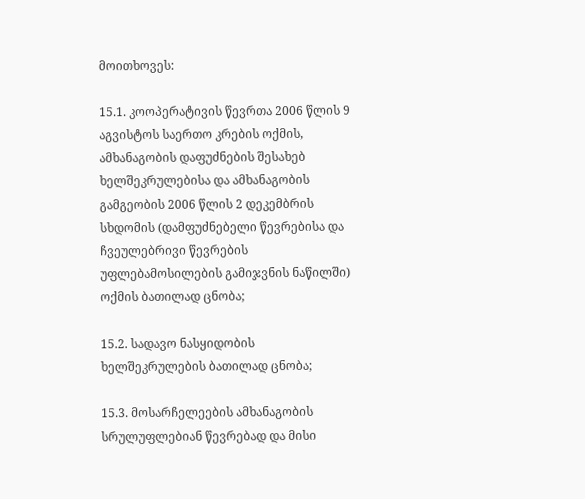მოითხოვეს:

15.1. კოოპერატივის წევრთა 2006 წლის 9 აგვისტოს საერთო კრების ოქმის, ამხანაგობის დაფუძნების შესახებ ხელშეკრულებისა და ამხანაგობის გამგეობის 2006 წლის 2 დეკემბრის სხდომის (დამფუძნებელი წევრებისა და ჩვეულებრივი წევრების უფლებამოსილების გამიჯვნის ნაწილში) ოქმის ბათილად ცნობა;

15.2. სადავო ნასყიდობის ხელშეკრულების ბათილად ცნობა;

15.3. მოსარჩელეების ამხანაგობის სრულუფლებიან წევრებად და მისი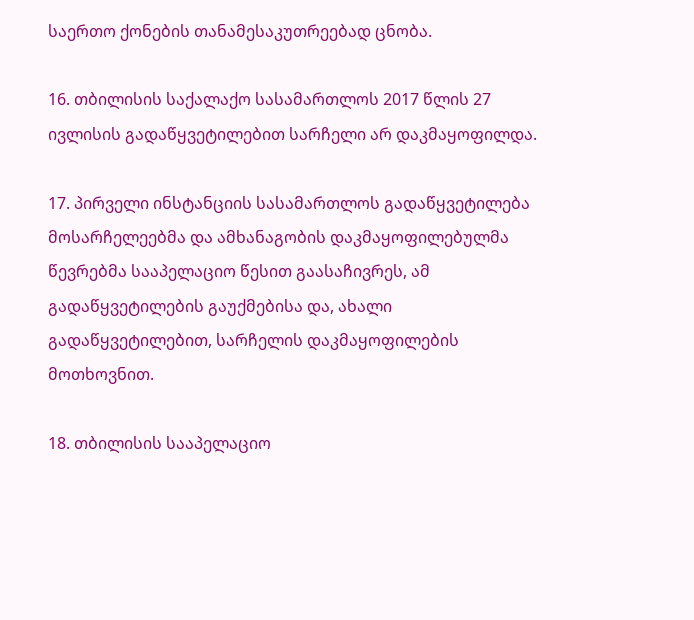საერთო ქონების თანამესაკუთრეებად ცნობა.

16. თბილისის საქალაქო სასამართლოს 2017 წლის 27 ივლისის გადაწყვეტილებით სარჩელი არ დაკმაყოფილდა.

17. პირველი ინსტანციის სასამართლოს გადაწყვეტილება მოსარჩელეებმა და ამხანაგობის დაკმაყოფილებულმა წევრებმა სააპელაციო წესით გაასაჩივრეს, ამ გადაწყვეტილების გაუქმებისა და, ახალი გადაწყვეტილებით, სარჩელის დაკმაყოფილების მოთხოვნით.

18. თბილისის სააპელაციო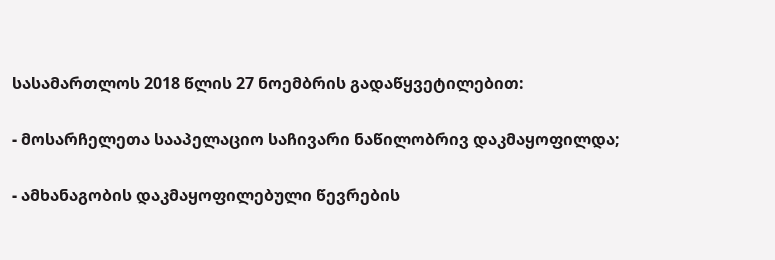სასამართლოს 2018 წლის 27 ნოემბრის გადაწყვეტილებით:

- მოსარჩელეთა სააპელაციო საჩივარი ნაწილობრივ დაკმაყოფილდა;

- ამხანაგობის დაკმაყოფილებული წევრების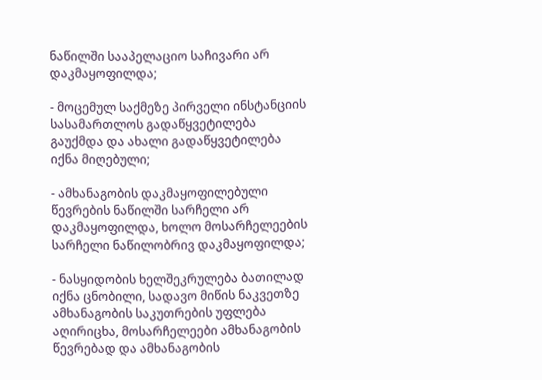ნაწილში სააპელაციო საჩივარი არ დაკმაყოფილდა;

- მოცემულ საქმეზე პირველი ინსტანციის სასამართლოს გადაწყვეტილება გაუქმდა და ახალი გადაწყვეტილება იქნა მიღებული;

- ამხანაგობის დაკმაყოფილებული წევრების ნაწილში სარჩელი არ დაკმაყოფილდა, ხოლო მოსარჩელეების სარჩელი ნაწილობრივ დაკმაყოფილდა;

- ნასყიდობის ხელშეკრულება ბათილად იქნა ცნობილი, სადავო მიწის ნაკვეთზე ამხანაგობის საკუთრების უფლება აღირიცხა, მოსარჩელეები ამხანაგობის წევრებად და ამხანაგობის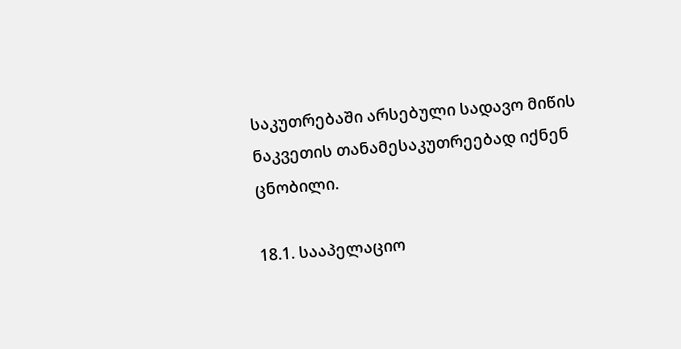საკუთრებაში არსებული სადავო მიწის ნაკვეთის თანამესაკუთრეებად იქნენ ცნობილი.

18.1. სააპელაციო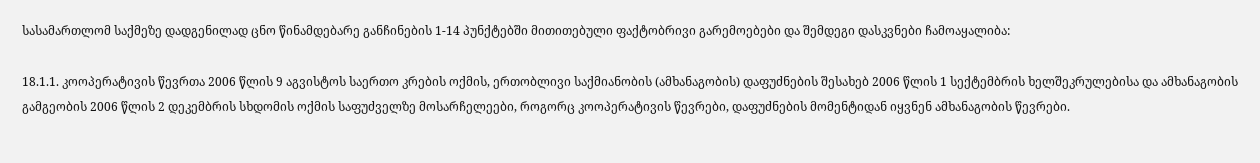სასამართლომ საქმეზე დადგენილად ცნო წინამდებარე განჩინების 1-14 პუნქტებში მითითებული ფაქტობრივი გარემოებები და შემდეგი დასკვნები ჩამოაყალიბა:

18.1.1. კოოპერატივის წევრთა 2006 წლის 9 აგვისტოს საერთო კრების ოქმის, ერთობლივი საქმიანობის (ამხანაგობის) დაფუძნების შესახებ 2006 წლის 1 სექტემბრის ხელშეკრულებისა და ამხანაგობის გამგეობის 2006 წლის 2 დეკემბრის სხდომის ოქმის საფუძველზე მოსარჩელეები, როგორც კოოპერატივის წევრები, დაფუძნების მომენტიდან იყვნენ ამხანაგობის წევრები.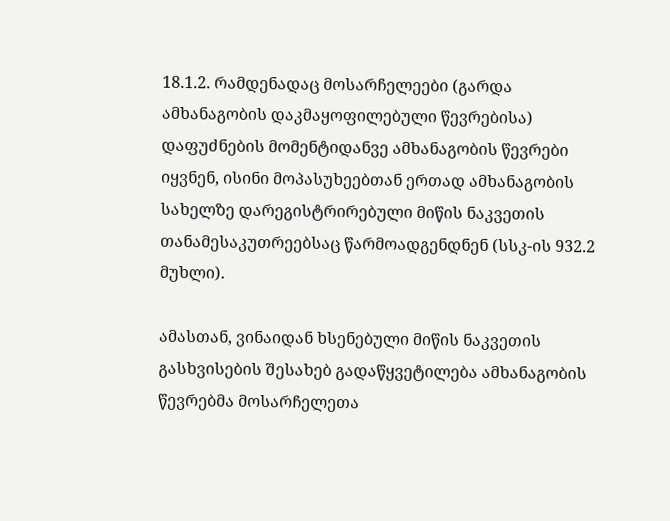18.1.2. რამდენადაც მოსარჩელეები (გარდა ამხანაგობის დაკმაყოფილებული წევრებისა) დაფუძნების მომენტიდანვე ამხანაგობის წევრები იყვნენ, ისინი მოპასუხეებთან ერთად ამხანაგობის სახელზე დარეგისტრირებული მიწის ნაკვეთის თანამესაკუთრეებსაც წარმოადგენდნენ (სსკ-ის 932.2 მუხლი).

ამასთან, ვინაიდან ხსენებული მიწის ნაკვეთის გასხვისების შესახებ გადაწყვეტილება ამხანაგობის წევრებმა მოსარჩელეთა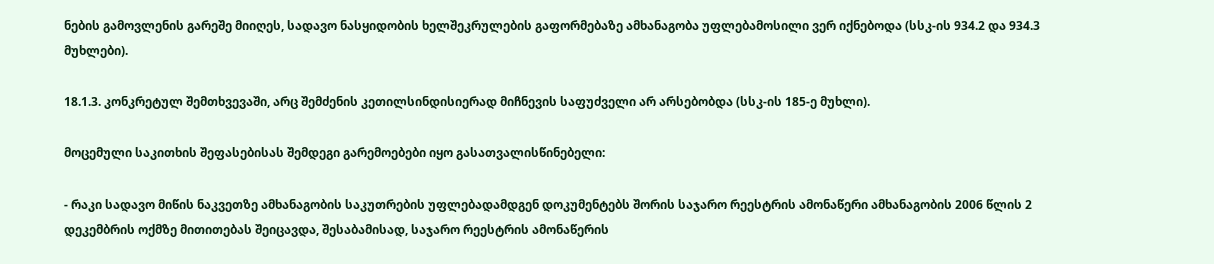ნების გამოვლენის გარეშე მიიღეს, სადავო ნასყიდობის ხელშეკრულების გაფორმებაზე ამხანაგობა უფლებამოსილი ვერ იქნებოდა (სსკ-ის 934.2 და 934.3 მუხლები).

18.1.3. კონკრეტულ შემთხვევაში, არც შემძენის კეთილსინდისიერად მიჩნევის საფუძველი არ არსებობდა (სსკ-ის 185-ე მუხლი).

მოცემული საკითხის შეფასებისას შემდეგი გარემოებები იყო გასათვალისწინებელი:

- რაკი სადავო მიწის ნაკვეთზე ამხანაგობის საკუთრების უფლებადამდგენ დოკუმენტებს შორის საჯარო რეესტრის ამონაწერი ამხანაგობის 2006 წლის 2 დეკემბრის ოქმზე მითითებას შეიცავდა, შესაბამისად, საჯარო რეესტრის ამონაწერის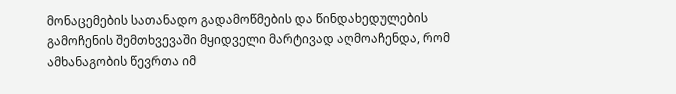მონაცემების სათანადო გადამოწმების და წინდახედულების გამოჩენის შემთხვევაში მყიდველი მარტივად აღმოაჩენდა, რომ ამხანაგობის წევრთა იმ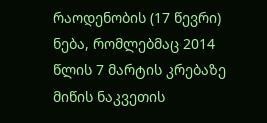რაოდენობის (17 წევრი) ნება, რომლებმაც 2014 წლის 7 მარტის კრებაზე მიწის ნაკვეთის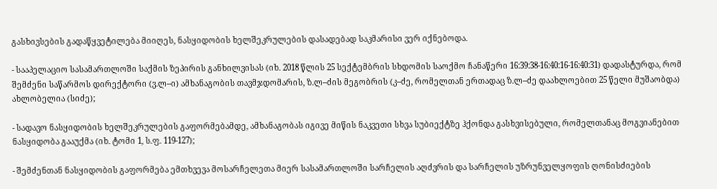გასხივსების გადაწყვეტილება მიიღეს, ნასყიდობის ხელშეკრულების დასადებად საკმარისი ვერ იქნებოდა.

- სააპელაციო სასამართლოში საქმის ზეპირის განხილვისას (იხ. 2018 წლის 25 სექტემბრის სხდომის საოქმო ჩანაწერი 16:39:38-16:40:16-16:40:31) დადასტურდა, რომ შემძენი საწარმოს დირექტორი (ვ.ლ–ი) ამხანაგობის თავმჯდომარის, ზ.ლ–ძის მეგობრის (კ–ძე, რომელთან ერთადაც ზ.ლ–ძე დაახლოებით 25 წელი მუშაობდა) ახლობელია (სიძე);

- სადავო ნასყიდობის ხელშეკრულების გაფორმებამდე, ამხანაგობას იგივე მიწის ნაკვეთი სხვა სუბიექტზე ჰქონდა გასხვისებული, რომელთანაც მოგვიანებით ნასყიდობა გააუქმა (იხ. ტომი 1, ს.ფ. 119-127);

- შემძენთან ნასყიდობის გაფორმება ემთხვევა მოსარჩელეთა მიერ სასამართლოში სარჩელის აღძვრის და სარჩელის უზრუნველყოფის ღონისძიების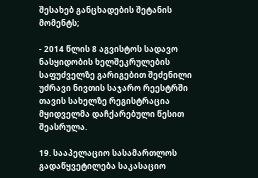შესახებ განცხადების შეტანის მომენტს;

- 2014 წლის 8 აგვისტოს სადავო ნასყიდობის ხელშეკრულების საფუძველზე გარიგებით შეძენილი უძრავი ნივთის საჯარო რეესტრში თავის სახელზე რეგისტრაცია მყიდველმა დაჩქარებული წესით შეასრულა.

19. სააპელაციო სასამართლოს გადაწყვეტილება საკასაციო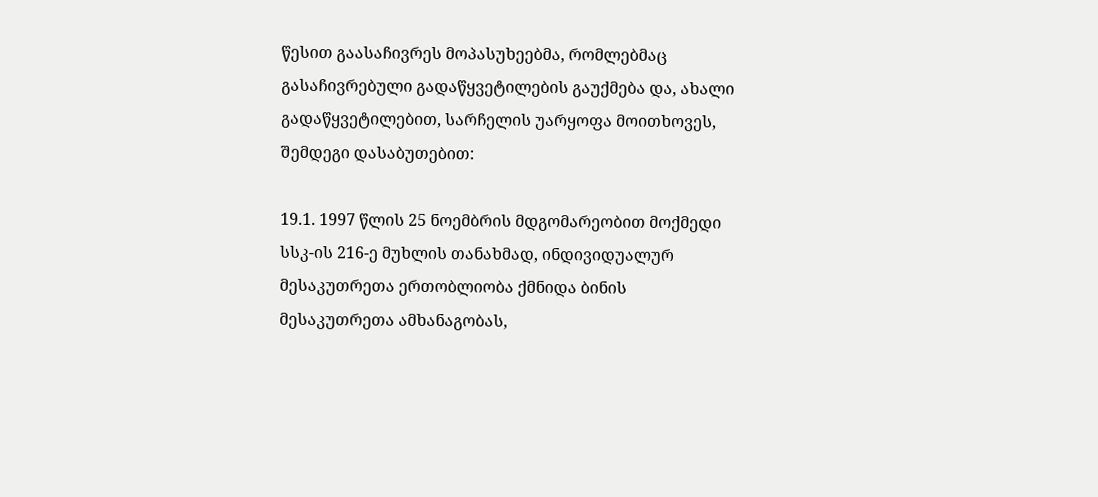წესით გაასაჩივრეს მოპასუხეებმა, რომლებმაც გასაჩივრებული გადაწყვეტილების გაუქმება და, ახალი გადაწყვეტილებით, სარჩელის უარყოფა მოითხოვეს, შემდეგი დასაბუთებით:

19.1. 1997 წლის 25 ნოემბრის მდგომარეობით მოქმედი სსკ-ის 216-ე მუხლის თანახმად, ინდივიდუალურ მესაკუთრეთა ერთობლიობა ქმნიდა ბინის მესაკუთრეთა ამხანაგობას,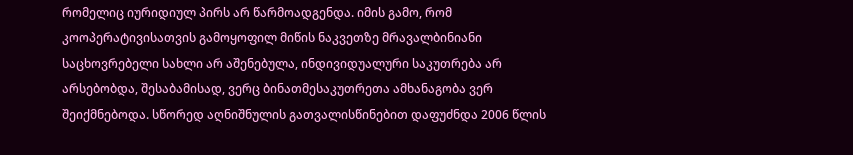რომელიც იურიდიულ პირს არ წარმოადგენდა. იმის გამო, რომ კოოპერატივისათვის გამოყოფილ მიწის ნაკვეთზე მრავალბინიანი საცხოვრებელი სახლი არ აშენებულა, ინდივიდუალური საკუთრება არ არსებობდა, შესაბამისად, ვერც ბინათმესაკუთრეთა ამხანაგობა ვერ შეიქმნებოდა. სწორედ აღნიშნულის გათვალისწინებით დაფუძნდა 2006 წლის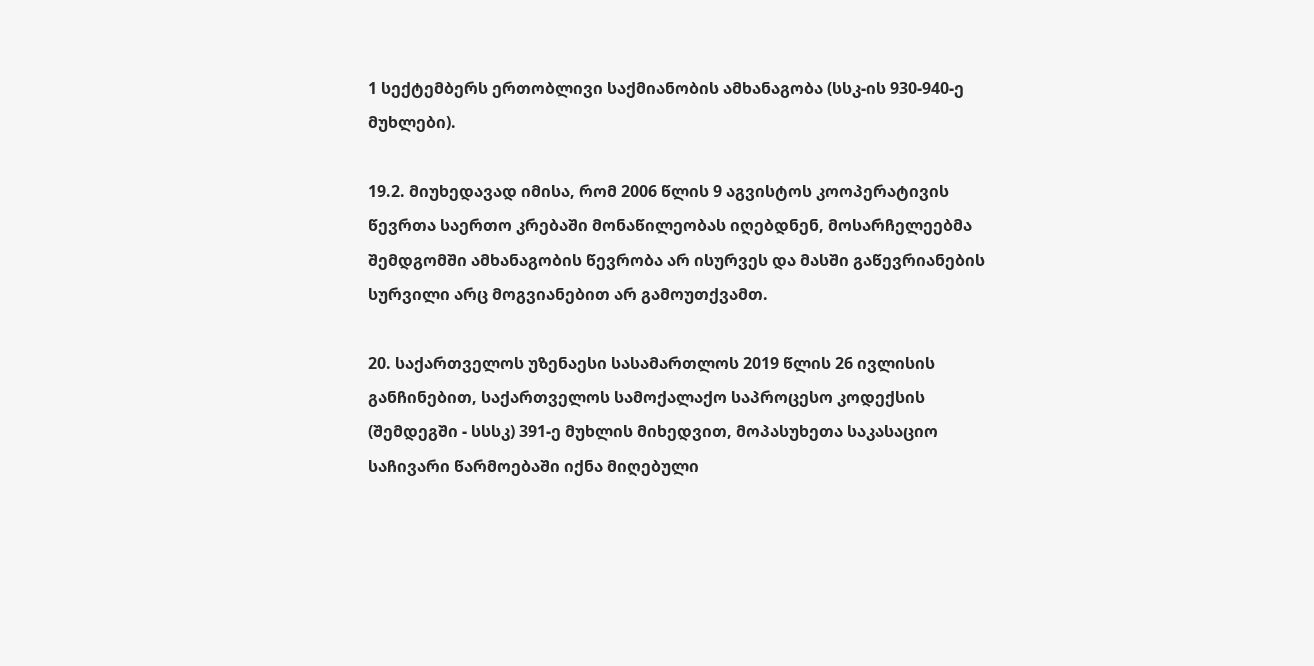1 სექტემბერს ერთობლივი საქმიანობის ამხანაგობა (სსკ-ის 930-940-ე მუხლები).

19.2. მიუხედავად იმისა, რომ 2006 წლის 9 აგვისტოს კოოპერატივის წევრთა საერთო კრებაში მონაწილეობას იღებდნენ, მოსარჩელეებმა შემდგომში ამხანაგობის წევრობა არ ისურვეს და მასში გაწევრიანების სურვილი არც მოგვიანებით არ გამოუთქვამთ.

20. საქართველოს უზენაესი სასამართლოს 2019 წლის 26 ივლისის განჩინებით, საქართველოს სამოქალაქო საპროცესო კოდექსის (შემდეგში - სსსკ) 391-ე მუხლის მიხედვით, მოპასუხეთა საკასაციო საჩივარი წარმოებაში იქნა მიღებული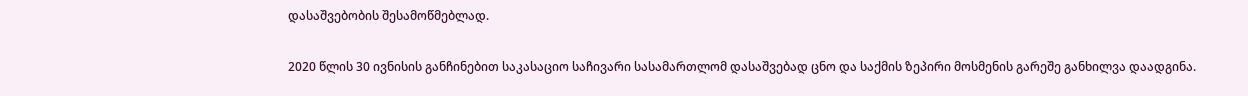დასაშვებობის შესამოწმებლად.

2020 წლის 30 ივნისის განჩინებით საკასაციო საჩივარი სასამართლომ დასაშვებად ცნო და საქმის ზეპირი მოსმენის გარეშე განხილვა დაადგინა.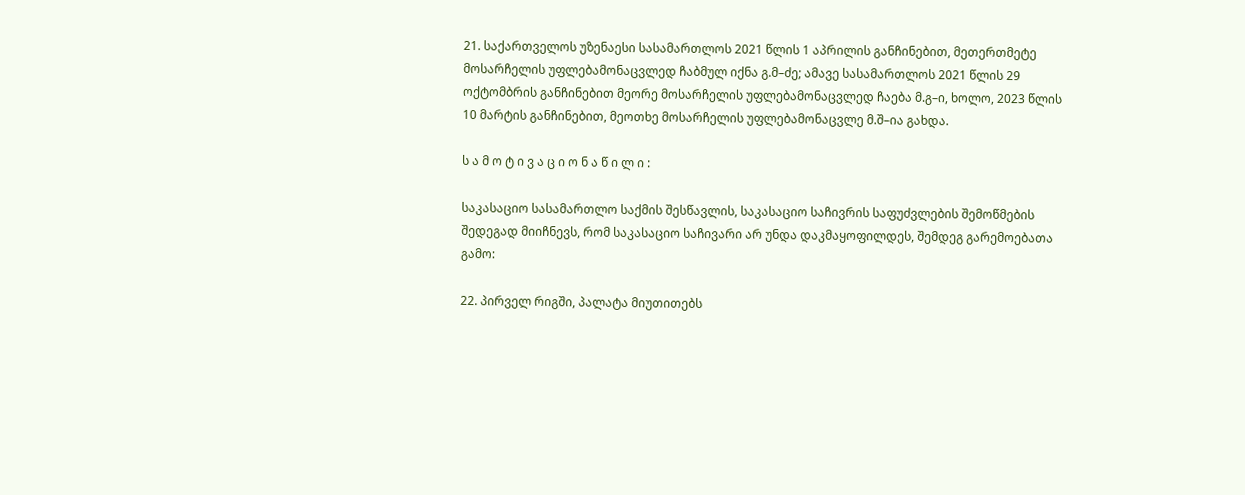21. საქართველოს უზენაესი სასამართლოს 2021 წლის 1 აპრილის განჩინებით, მეთერთმეტე მოსარჩელის უფლებამონაცვლედ ჩაბმულ იქნა გ.მ–ძე; ამავე სასამართლოს 2021 წლის 29 ოქტომბრის განჩინებით მეორე მოსარჩელის უფლებამონაცვლედ ჩაება მ.გ–ი, ხოლო, 2023 წლის 10 მარტის განჩინებით, მეოთხე მოსარჩელის უფლებამონაცვლე მ.შ–ია გახდა.

ს ა მ ო ტ ი ვ ა ც ი ო ნ ა წ ი ლ ი :

საკასაციო სასამართლო საქმის შესწავლის, საკასაციო საჩივრის საფუძვლების შემოწმების შედეგად მიიჩნევს, რომ საკასაციო საჩივარი არ უნდა დაკმაყოფილდეს, შემდეგ გარემოებათა გამო:

22. პირველ რიგში, პალატა მიუთითებს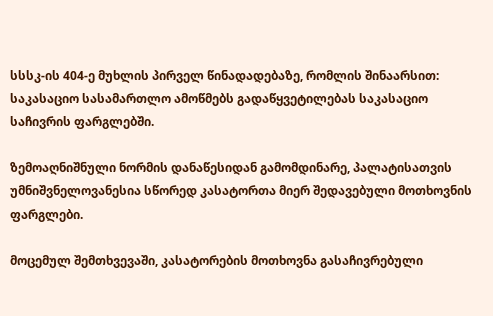სსსკ-ის 404-ე მუხლის პირველ წინადადებაზე, რომლის შინაარსით: საკასაციო სასამართლო ამოწმებს გადაწყვეტილებას საკასაციო საჩივრის ფარგლებში.

ზემოაღნიშნული ნორმის დანაწესიდან გამომდინარე, პალატისათვის უმნიშვნელოვანესია სწორედ კასატორთა მიერ შედავებული მოთხოვნის ფარგლები.

მოცემულ შემთხვევაში, კასატორების მოთხოვნა გასაჩივრებული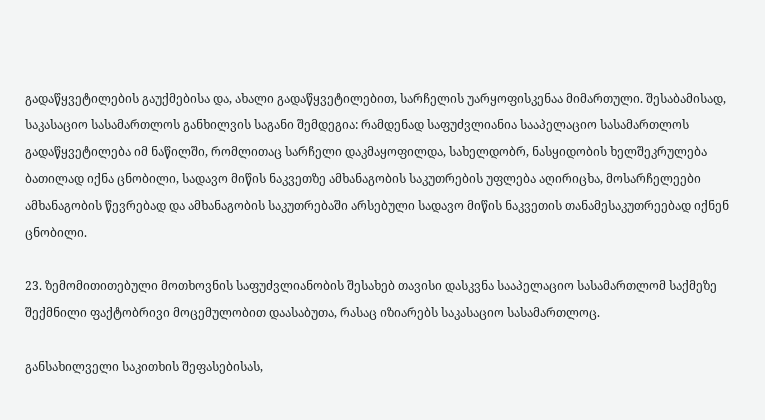გადაწყვეტილების გაუქმებისა და, ახალი გადაწყვეტილებით, სარჩელის უარყოფისკენაა მიმართული. შესაბამისად, საკასაციო სასამართლოს განხილვის საგანი შემდეგია: რამდენად საფუძვლიანია სააპელაციო სასამართლოს გადაწყვეტილება იმ ნაწილში, რომლითაც სარჩელი დაკმაყოფილდა, სახელდობრ, ნასყიდობის ხელშეკრულება ბათილად იქნა ცნობილი, სადავო მიწის ნაკვეთზე ამხანაგობის საკუთრების უფლება აღირიცხა, მოსარჩელეები ამხანაგობის წევრებად და ამხანაგობის საკუთრებაში არსებული სადავო მიწის ნაკვეთის თანამესაკუთრეებად იქნენ ცნობილი.

23. ზემომითითებული მოთხოვნის საფუძვლიანობის შესახებ თავისი დასკვნა სააპელაციო სასამართლომ საქმეზე შექმნილი ფაქტობრივი მოცემულობით დაასაბუთა, რასაც იზიარებს საკასაციო სასამართლოც.

განსახილველი საკითხის შეფასებისას,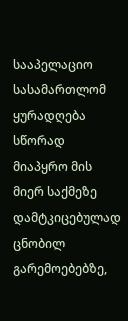სააპელაციო სასამართლომ ყურადღება სწორად მიაპყრო მის მიერ საქმეზე დამტკიცებულად ცნობილ გარემოებებზე,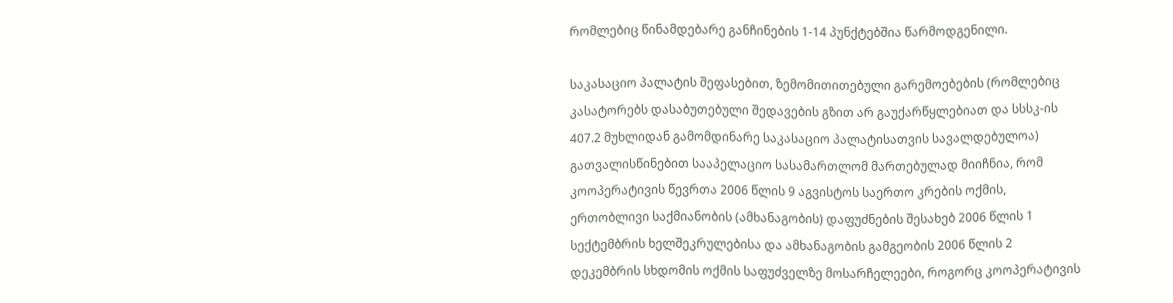რომლებიც წინამდებარე განჩინების 1-14 პუნქტებშია წარმოდგენილი.

საკასაციო პალატის შეფასებით, ზემომითითებული გარემოებების (რომლებიც კასატორებს დასაბუთებული შედავების გზით არ გაუქარწყლებიათ და სსსკ-ის 407.2 მუხლიდან გამომდინარე საკასაციო პალატისათვის სავალდებულოა) გათვალისწინებით სააპელაციო სასამართლომ მართებულად მიიჩნია, რომ კოოპერატივის წევრთა 2006 წლის 9 აგვისტოს საერთო კრების ოქმის, ერთობლივი საქმიანობის (ამხანაგობის) დაფუძნების შესახებ 2006 წლის 1 სექტემბრის ხელშეკრულებისა და ამხანაგობის გამგეობის 2006 წლის 2 დეკემბრის სხდომის ოქმის საფუძველზე მოსარჩელეები, როგორც კოოპერატივის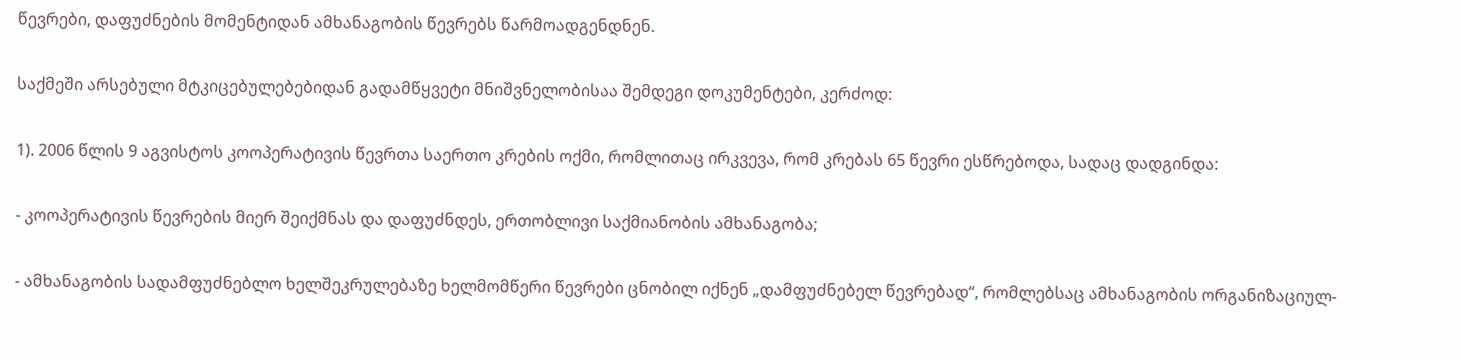წევრები, დაფუძნების მომენტიდან ამხანაგობის წევრებს წარმოადგენდნენ.

საქმეში არსებული მტკიცებულებებიდან გადამწყვეტი მნიშვნელობისაა შემდეგი დოკუმენტები, კერძოდ:

1). 2006 წლის 9 აგვისტოს კოოპერატივის წევრთა საერთო კრების ოქმი, რომლითაც ირკვევა, რომ კრებას 65 წევრი ესწრებოდა, სადაც დადგინდა:

- კოოპერატივის წევრების მიერ შეიქმნას და დაფუძნდეს, ერთობლივი საქმიანობის ამხანაგობა;

- ამხანაგობის სადამფუძნებლო ხელშეკრულებაზე ხელმომწერი წევრები ცნობილ იქნენ „დამფუძნებელ წევრებად“, რომლებსაც ამხანაგობის ორგანიზაციულ-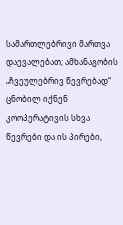სამართლებრივი მართვა დაევალებათ; ამხანაგობის „ჩვეულებრივ წევრებად“ ცნობილ იქნენ კოოპერატივის სხვა წევრები და ის პირები,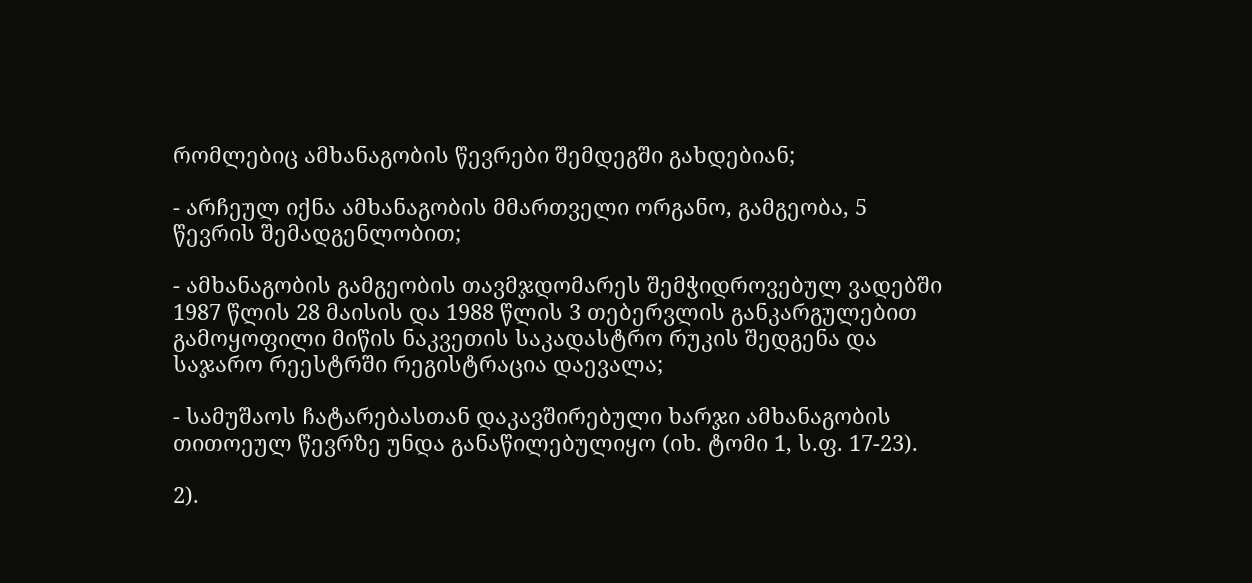რომლებიც ამხანაგობის წევრები შემდეგში გახდებიან;

- არჩეულ იქნა ამხანაგობის მმართველი ორგანო, გამგეობა, 5 წევრის შემადგენლობით;

- ამხანაგობის გამგეობის თავმჯდომარეს შემჭიდროვებულ ვადებში 1987 წლის 28 მაისის და 1988 წლის 3 თებერვლის განკარგულებით გამოყოფილი მიწის ნაკვეთის საკადასტრო რუკის შედგენა და საჯარო რეესტრში რეგისტრაცია დაევალა;

- სამუშაოს ჩატარებასთან დაკავშირებული ხარჯი ამხანაგობის თითოეულ წევრზე უნდა განაწილებულიყო (იხ. ტომი 1, ს.ფ. 17-23).

2).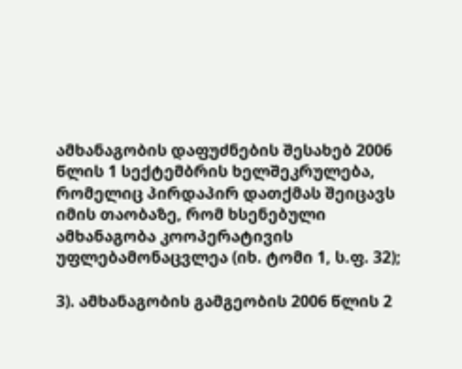ამხანაგობის დაფუძნების შესახებ 2006 წლის 1 სექტემბრის ხელშეკრულება, რომელიც პირდაპირ დათქმას შეიცავს იმის თაობაზე, რომ ხსენებული ამხანაგობა კოოპერატივის უფლებამონაცვლეა (იხ. ტომი 1, ს.ფ. 32);

3). ამხანაგობის გამგეობის 2006 წლის 2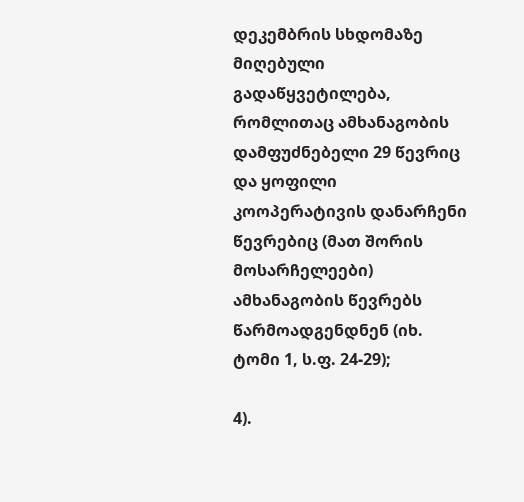დეკემბრის სხდომაზე მიღებული გადაწყვეტილება, რომლითაც ამხანაგობის დამფუძნებელი 29 წევრიც და ყოფილი კოოპერატივის დანარჩენი წევრებიც (მათ შორის მოსარჩელეები) ამხანაგობის წევრებს წარმოადგენდნენ (იხ. ტომი 1, ს.ფ. 24-29);

4).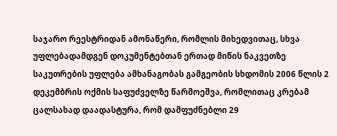საჯარო რეესტრიდან ამონაწერი, რომლის მიხედვითაც, სხვა უფლებადამდგენ დოკუმენტებთან ერთად მიწის ნაკვეთზე საკუთრების უფლება ამხანაგობას გამგეობის სხდომის 2006 წლის 2 დეკემბრის ოქმის საფუძველზე წარმოეშვა, რომლითაც კრებამ ცალსახად დაადასტურა, რომ დამფუძნებლი 29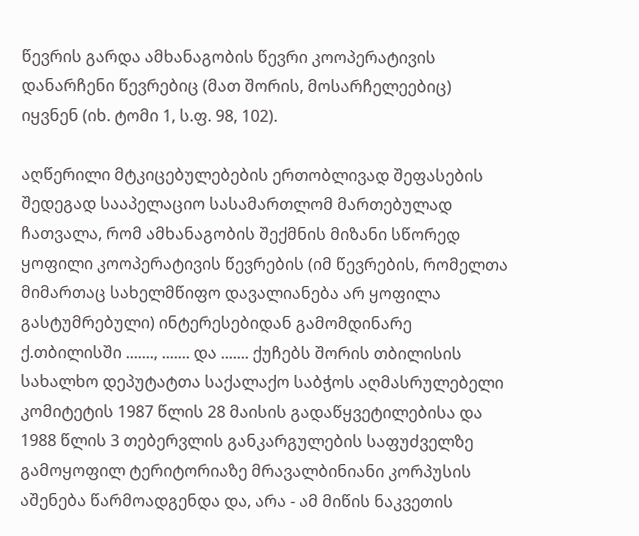წევრის გარდა ამხანაგობის წევრი კოოპერატივის დანარჩენი წევრებიც (მათ შორის, მოსარჩელეებიც) იყვნენ (იხ. ტომი 1, ს.ფ. 98, 102).

აღწერილი მტკიცებულებების ერთობლივად შეფასების შედეგად სააპელაციო სასამართლომ მართებულად ჩათვალა, რომ ამხანაგობის შექმნის მიზანი სწორედ ყოფილი კოოპერატივის წევრების (იმ წევრების, რომელთა მიმართაც სახელმწიფო დავალიანება არ ყოფილა გასტუმრებული) ინტერესებიდან გამომდინარე ქ.თბილისში ......., ....... და ....... ქუჩებს შორის თბილისის სახალხო დეპუტატთა საქალაქო საბჭოს აღმასრულებელი კომიტეტის 1987 წლის 28 მაისის გადაწყვეტილებისა და 1988 წლის 3 თებერვლის განკარგულების საფუძველზე გამოყოფილ ტერიტორიაზე მრავალბინიანი კორპუსის აშენება წარმოადგენდა და, არა - ამ მიწის ნაკვეთის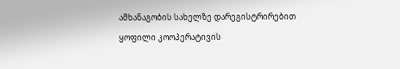ამხანაგობის სახელზე დარეგისტრირებით ყოფილი კოოპერატივის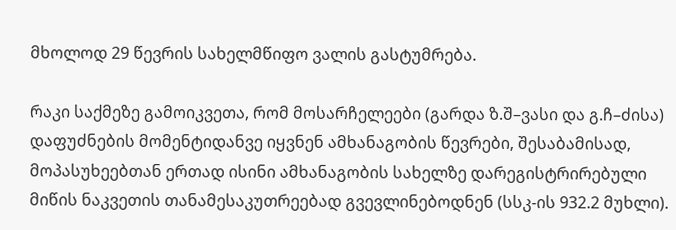მხოლოდ 29 წევრის სახელმწიფო ვალის გასტუმრება.

რაკი საქმეზე გამოიკვეთა, რომ მოსარჩელეები (გარდა ზ.შ–ვასი და გ.ჩ–ძისა) დაფუძნების მომენტიდანვე იყვნენ ამხანაგობის წევრები, შესაბამისად, მოპასუხეებთან ერთად ისინი ამხანაგობის სახელზე დარეგისტრირებული მიწის ნაკვეთის თანამესაკუთრეებად გვევლინებოდნენ (სსკ-ის 932.2 მუხლი).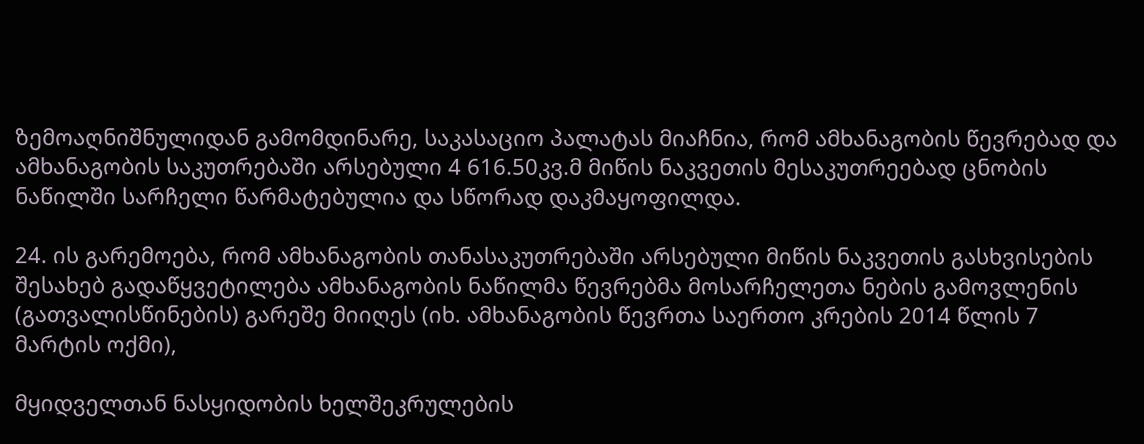ზემოაღნიშნულიდან გამომდინარე, საკასაციო პალატას მიაჩნია, რომ ამხანაგობის წევრებად და ამხანაგობის საკუთრებაში არსებული 4 616.50კვ.მ მიწის ნაკვეთის მესაკუთრეებად ცნობის ნაწილში სარჩელი წარმატებულია და სწორად დაკმაყოფილდა.

24. ის გარემოება, რომ ამხანაგობის თანასაკუთრებაში არსებული მიწის ნაკვეთის გასხვისების შესახებ გადაწყვეტილება ამხანაგობის ნაწილმა წევრებმა მოსარჩელეთა ნების გამოვლენის (გათვალისწინების) გარეშე მიიღეს (იხ. ამხანაგობის წევრთა საერთო კრების 2014 წლის 7 მარტის ოქმი),

მყიდველთან ნასყიდობის ხელშეკრულების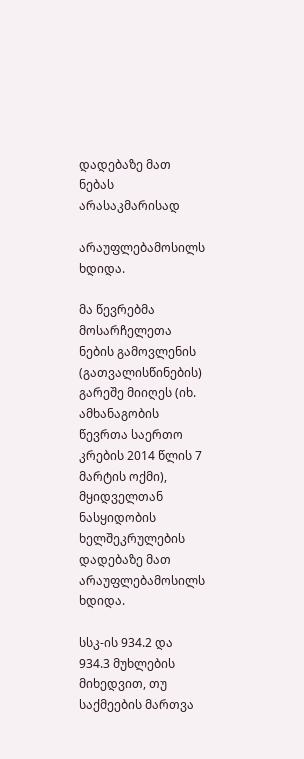დადებაზე მათ ნებას არასაკმარისად

არაუფლებამოსილს ხდიდა.

მა წევრებმა მოსარჩელეთა ნების გამოვლენის (გათვალისწინების) გარეშე მიიღეს (იხ. ამხანაგობის წევრთა საერთო კრების 2014 წლის 7 მარტის ოქმი), მყიდველთან ნასყიდობის ხელშეკრულების დადებაზე მათ არაუფლებამოსილს ხდიდა.

სსკ-ის 934.2 და 934.3 მუხლების მიხედვით, თუ საქმეების მართვა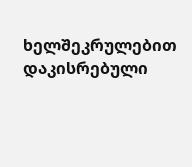ხელშეკრულებით დაკისრებული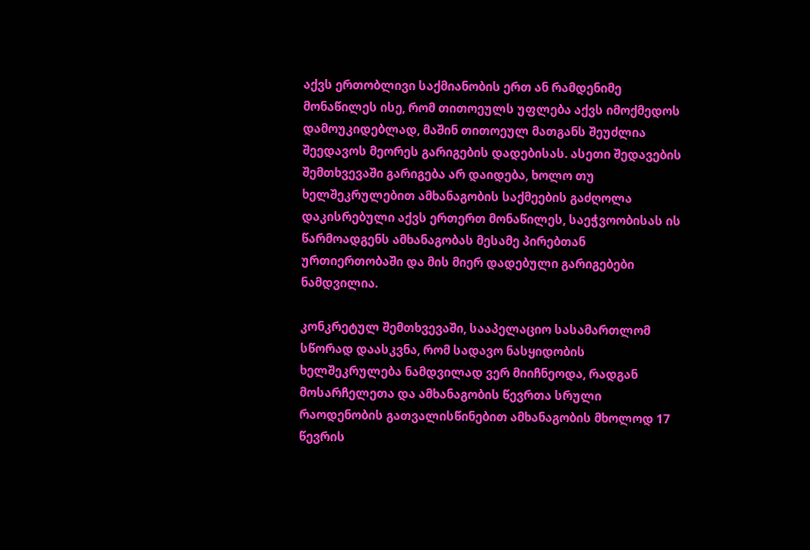აქვს ერთობლივი საქმიანობის ერთ ან რამდენიმე მონაწილეს ისე, რომ თითოეულს უფლება აქვს იმოქმედოს დამოუკიდებლად, მაშინ თითოეულ მათგანს შეუძლია შეედავოს მეორეს გარიგების დადებისას. ასეთი შედავების შემთხვევაში გარიგება არ დაიდება, ხოლო თუ ხელშეკრულებით ამხანაგობის საქმეების გაძღოლა დაკისრებული აქვს ერთერთ მონაწილეს, საეჭვოობისას ის წარმოადგენს ამხანაგობას მესამე პირებთან ურთიერთობაში და მის მიერ დადებული გარიგებები ნამდვილია.

კონკრეტულ შემთხვევაში, სააპელაციო სასამართლომ სწორად დაასკვნა, რომ სადავო ნასყიდობის ხელშეკრულება ნამდვილად ვერ მიიჩნეოდა, რადგან მოსარჩელეთა და ამხანაგობის წევრთა სრული რაოდენობის გათვალისწინებით ამხანაგობის მხოლოდ 17 წევრის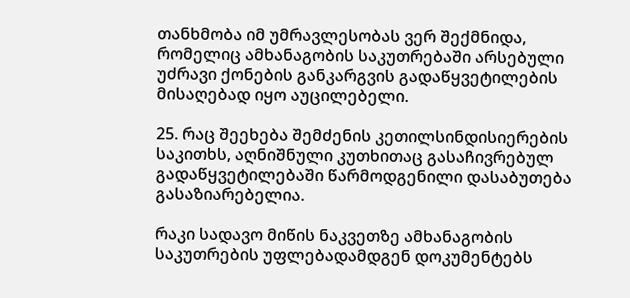თანხმობა იმ უმრავლესობას ვერ შექმნიდა, რომელიც ამხანაგობის საკუთრებაში არსებული უძრავი ქონების განკარგვის გადაწყვეტილების მისაღებად იყო აუცილებელი.

25. რაც შეეხება შემძენის კეთილსინდისიერების საკითხს, აღნიშნული კუთხითაც გასაჩივრებულ გადაწყვეტილებაში წარმოდგენილი დასაბუთება გასაზიარებელია.

რაკი სადავო მიწის ნაკვეთზე ამხანაგობის საკუთრების უფლებადამდგენ დოკუმენტებს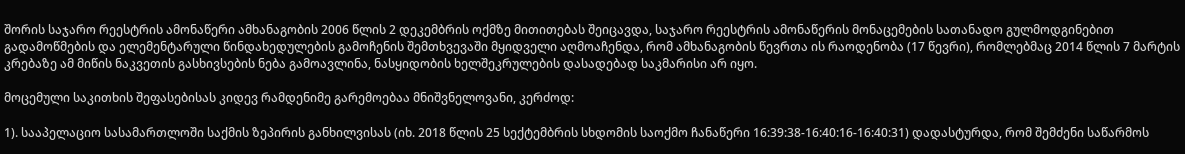შორის საჯარო რეესტრის ამონაწერი ამხანაგობის 2006 წლის 2 დეკემბრის ოქმზე მითითებას შეიცავდა, საჯარო რეესტრის ამონაწერის მონაცემების სათანადო გულმოდგინებით გადამოწმების და ელემენტარული წინდახედულების გამოჩენის შემთხვევაში მყიდველი აღმოაჩენდა, რომ ამხანაგობის წევრთა ის რაოდენობა (17 წევრი), რომლებმაც 2014 წლის 7 მარტის კრებაზე ამ მიწის ნაკვეთის გასხივსების ნება გამოავლინა, ნასყიდობის ხელშეკრულების დასადებად საკმარისი არ იყო.

მოცემული საკითხის შეფასებისას კიდევ რამდენიმე გარემოებაა მნიშვნელოვანი, კერძოდ:

1). სააპელაციო სასამართლოში საქმის ზეპირის განხილვისას (იხ. 2018 წლის 25 სექტემბრის სხდომის საოქმო ჩანაწერი 16:39:38-16:40:16-16:40:31) დადასტურდა, რომ შემძენი საწარმოს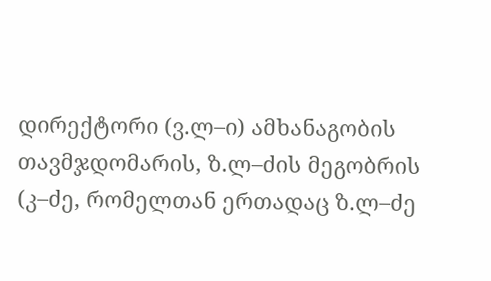დირექტორი (ვ.ლ–ი) ამხანაგობის თავმჯდომარის, ზ.ლ–ძის მეგობრის (კ–ძე, რომელთან ერთადაც ზ.ლ–ძე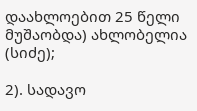დაახლოებით 25 წელი მუშაობდა) ახლობელია (სიძე);

2). სადავო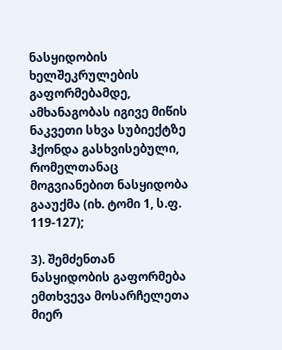ნასყიდობის ხელშეკრულების გაფორმებამდე, ამხანაგობას იგივე მიწის ნაკვეთი სხვა სუბიექტზე ჰქონდა გასხვისებული, რომელთანაც მოგვიანებით ნასყიდობა გააუქმა (იხ. ტომი 1, ს.ფ. 119-127);

3). შემძენთან ნასყიდობის გაფორმება ემთხვევა მოსარჩელეთა მიერ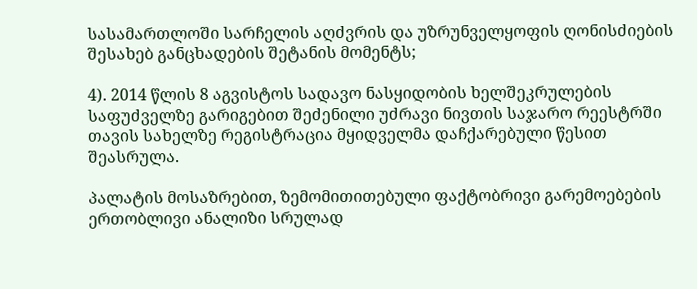სასამართლოში სარჩელის აღძვრის და უზრუნველყოფის ღონისძიების შესახებ განცხადების შეტანის მომენტს;

4). 2014 წლის 8 აგვისტოს სადავო ნასყიდობის ხელშეკრულების საფუძველზე გარიგებით შეძენილი უძრავი ნივთის საჯარო რეესტრში თავის სახელზე რეგისტრაცია მყიდველმა დაჩქარებული წესით შეასრულა.

პალატის მოსაზრებით, ზემომითითებული ფაქტობრივი გარემოებების ერთობლივი ანალიზი სრულად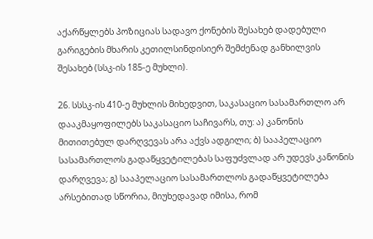აქარწყლებს პოზიციას სადავო ქონების შესახებ დადებული გარიგების მხარის კეთილსინდისიერ შემძენად განხილვის შესახებ (სსკ-ის 185-ე მუხლი).

26. სსსკ-ის 410-ე მუხლის მიხედვით, საკასაციო სასამართლო არ დააკმაყოფილებს საკასაციო საჩივარს, თუ: ა) კანონის მითითებულ დარღვევას არა აქვს ადგილი; ბ) სააპელაციო სასამართლოს გადაწყვეტილებას საფუძვლად არ უდევს კანონის დარღვევა; გ) სააპელაციო სასამართლოს გადაწყვეტილება არსებითად სწორია, მიუხედავად იმისა, რომ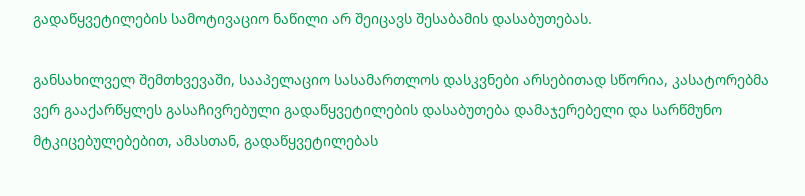გადაწყვეტილების სამოტივაციო ნაწილი არ შეიცავს შესაბამის დასაბუთებას.

განსახილველ შემთხვევაში, სააპელაციო სასამართლოს დასკვნები არსებითად სწორია, კასატორებმა ვერ გააქარწყლეს გასაჩივრებული გადაწყვეტილების დასაბუთება დამაჯერებელი და სარწმუნო მტკიცებულებებით, ამასთან, გადაწყვეტილებას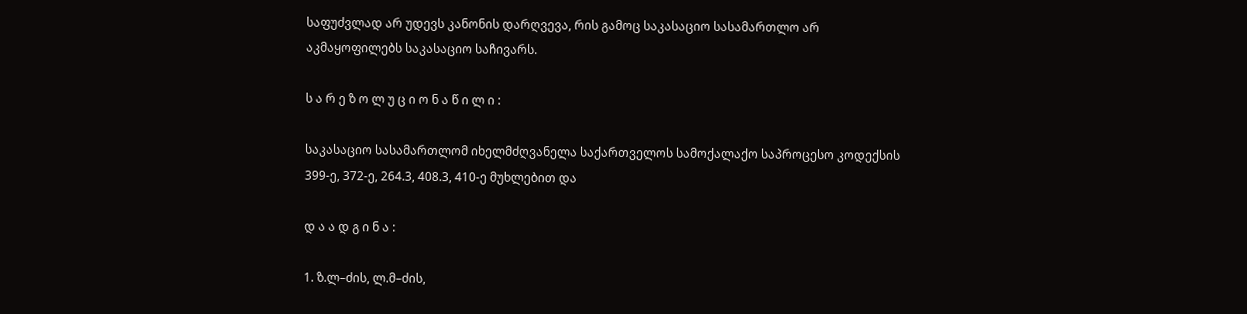საფუძვლად არ უდევს კანონის დარღვევა, რის გამოც საკასაციო სასამართლო არ აკმაყოფილებს საკასაციო საჩივარს.

ს ა რ ე ზ ო ლ უ ც ი ო ნ ა წ ი ლ ი :

საკასაციო სასამართლომ იხელმძღვანელა საქართველოს სამოქალაქო საპროცესო კოდექსის 399-ე, 372-ე, 264.3, 408.3, 410-ე მუხლებით და

დ ა ა დ გ ი ნ ა :

1. ზ.ლ–ძის, ლ.მ–ძის,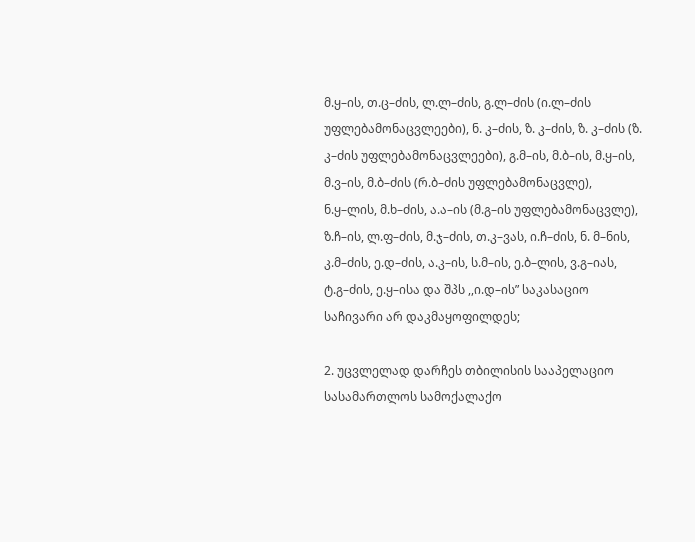მ.ყ–ის, თ.ც–ძის, ლ.ლ–ძის, გ.ლ–ძის (ი.ლ–ძის უფლებამონაცვლეები), ნ. კ–ძის, ზ. კ–ძის, ზ. კ–ძის (ზ. კ–ძის უფლებამონაცვლეები), გ.მ–ის, მ.ბ–ის, მ.ყ–ის, მ.ვ–ის, მ.ბ–ძის (რ.ბ–ძის უფლებამონაცვლე), ნ.ყ–ლის, მ.ხ–ძის, ა.ა–ის (მ.გ–ის უფლებამონაცვლე), ზ.ჩ–ის, ლ.ფ–ძის, მ.ჯ–ძის, თ.კ–ვას, ი.ჩ–ძის, ნ. მ–ნის, კ.მ–ძის, ე.დ–ძის, ა.კ–ის, ს.მ–ის, ე.ბ–ლის, ვ.გ–იას, ტ.გ–ძის, ე.ყ–ისა და შპს ,,ი.დ–ის” საკასაციო საჩივარი არ დაკმაყოფილდეს;

2. უცვლელად დარჩეს თბილისის სააპელაციო სასამართლოს სამოქალაქო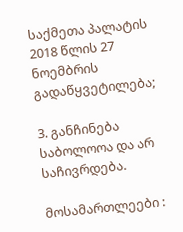საქმეთა პალატის 2018 წლის 27 ნოემბრის გადაწყვეტილება;

3. განჩინება საბოლოოა და არ საჩივრდება.

მოსამართლეები :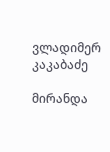ვლადიმერ კაკაბაძე

მირანდა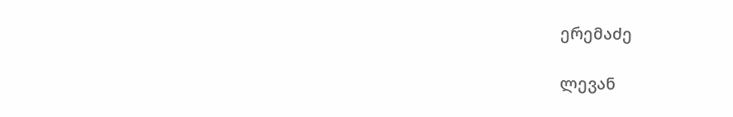ერემაძე

ლევან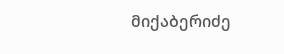მიქაბერიძე